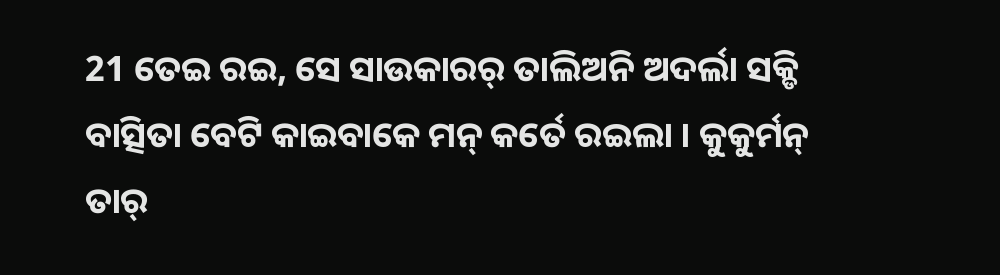21 ତେଇ ରଇ, ସେ ସାଉକାରର୍ ତାଲିଅନି ଅଦର୍ଲା ସକ୍ଡି ବାତ୍ସିତା ବେଟି କାଇବାକେ ମନ୍ କର୍ତେ ରଇଲା । କୁକୁର୍ମନ୍ ତାର୍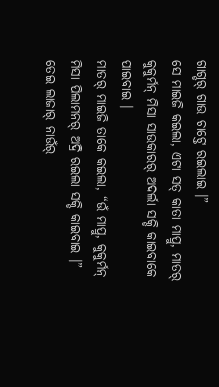ଗାଗ୍ଡର୍ ଗାଉ ଚାଟ୍ତେ ରଇଲାଇ ।”
ସେ ମାଇଜି କଇଲା, ଏଟା ସତ୍ କାତା ମାପ୍ରୁ, ମାତର୍ କୁକୁର୍ମନ୍ ମିସା ସାଉକାରର୍ ଅଦର୍ଲା ସକ୍ଡି କାଇବାକେ ପାଇବାଇ ।
ମାତର୍ ମାଇଜି ତାକେ କଇଲା, “ଉଁ ମାପ୍ରୁ, କୁକୁର୍ମନ୍ ମିସା ପିଲାମନର୍ ଅଦ୍ରି ରଇଲା ସକ୍ଡି କାଇବାଇ ।”
ତେଇ ଲାଜାର୍ ନାଉଁର୍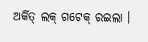ଅର୍କିତ୍ ଲକ୍ ଗଟେକ୍ ରଇଲା ।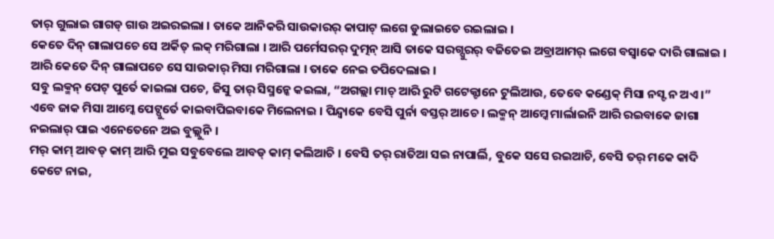ତାର୍ ଗୁଲାଇ ଗାଗଡ୍ ଗାଉ ଅଇରଇଲା । ତାକେ ଆନିକରି ସାଉକାରର୍ କାପାଟ୍ ଲଗେ ଡୁଲାଇତେ ରଇଲାଇ ।
କେତେ ଦିନ୍ ଗାଲାପଚେ ସେ ଅର୍କିତ୍ ଲକ୍ ମରିଗାଲା । ଆରି ପର୍ମେସରର୍ ଦୁତ୍ମନ୍ ଆସି ତାକେ ସରଗ୍ପୁରର୍ ବଜିତେଇ ଅବ୍ରାଆମର୍ ଲଗେ ବସ୍ବାକେ ଦାରି ଗାଲାଇ । ଆରି କେତେ ଦିନ୍ ଗାଲାପଚେ ସେ ସାଉକାର୍ ମିସା ମରିଗାଲା । ତାକେ ନେଇ ତପିଦେଲାଇ ।
ସବୁ ଲକ୍ମନ୍ ପେଟ୍ ପୁର୍ତେ କାଇଲା ପଚେ, ଜିସୁ ତାର୍ ସିସ୍ମନ୍କେ କଇଲା, “ଅଗଲ୍ଲା ମାଚ୍ ଆରି ରୁଟି ଗଟେକ୍ଟାନେ ଟୁଲିଆଉ, ତେବେ କଣ୍ଡେକ୍ ମିସା ନସ୍ଟ ନ ଅଏ ।”
ଏବେ ଜାକ ମିସା ଆମ୍କେ ପେଟ୍ପୁର୍ତେ କାଇବାପିଇବାକେ ମିଲେନାଇ । ପିନ୍ଦ୍ବାକେ ବେସି ପୁର୍ନା ବସ୍ତର୍ ଆଚେ । ଲକ୍ମନ୍ ଆମ୍କେ ମାର୍ଲାଇନି ଆରି ରଇବାକେ ଜାଗା ନଇଲାର୍ ପାଇ ଏନେତେନେ ଅଇ ବୁଲ୍ଲୁନି ।
ମର୍ କାମ୍ ଆବଡ୍ କାମ୍ ଆରି ମୁଇ ସବୁବେଲେ ଆବଡ୍ କାମ୍ କଲିଆଚି । ବେସି ତର୍ ରାତିଆ ସଇ ନାପାର୍ଲି, ବୁକେ ସସେ ରଇଆଚି, ବେସି ତର୍ ମକେ କାଦି କେଟେ ନାଇ,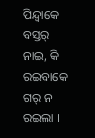ପିନ୍ଦ୍ବାକେ ବସ୍ତର୍ ନାଇ, କି ରଇବାକେ ଗର୍ ନ ରଇଲା ।